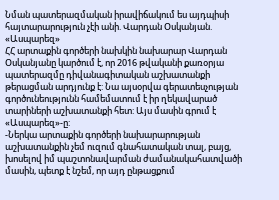Նման պատերազմական իրավիճակում ես այդպիսի հայտարարություն չէի անի. Վարդան Օսկանյան. «Ասպարեզ»
ՀՀ արտաքին գործերի նախկին նախարար Վարդան Օսկանյանը կարծում է, որ 2016 թվականի քառօրյա պատերազմը դիվանագիտական աշխատանքի թերացման արդյունք է: Նա այսօրվա գերատեսչության գործունեությունն համեմատում է իր ղեկավարած տարիների աշխատանքի հետ: Այս մասին գրում է «Ասպարեզ»-ը:
-Ներկա արտաքին գործերի նախարարության աշխատանքին չեմ ուզում գնահատական տալ, բայց, խոսելով իմ պաշտոնավարման ժամանակահատվածի մասին, պետք է նշեմ, որ այդ ընթացքում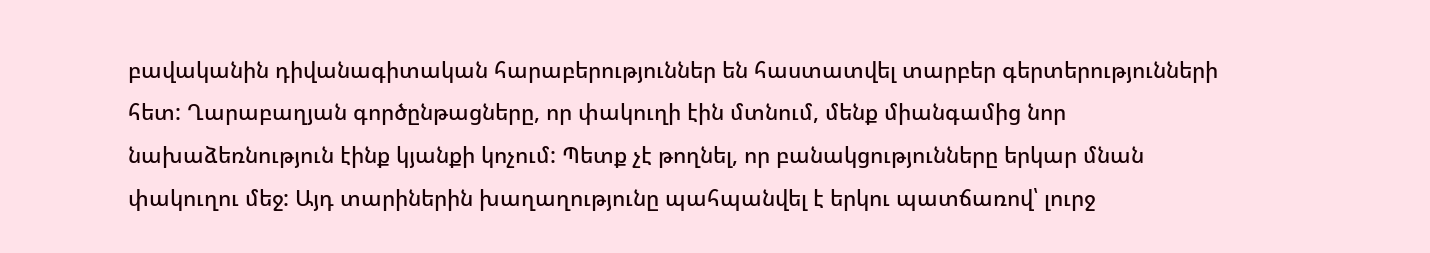բավականին դիվանագիտական հարաբերություններ են հաստատվել տարբեր գերտերությունների հետ: Ղարաբաղյան գործընթացները, որ փակուղի էին մտնում, մենք միանգամից նոր նախաձեռնություն էինք կյանքի կոչում: Պետք չէ թողնել, որ բանակցությունները երկար մնան փակուղու մեջ: Այդ տարիներին խաղաղությունը պահպանվել է երկու պատճառով՝ լուրջ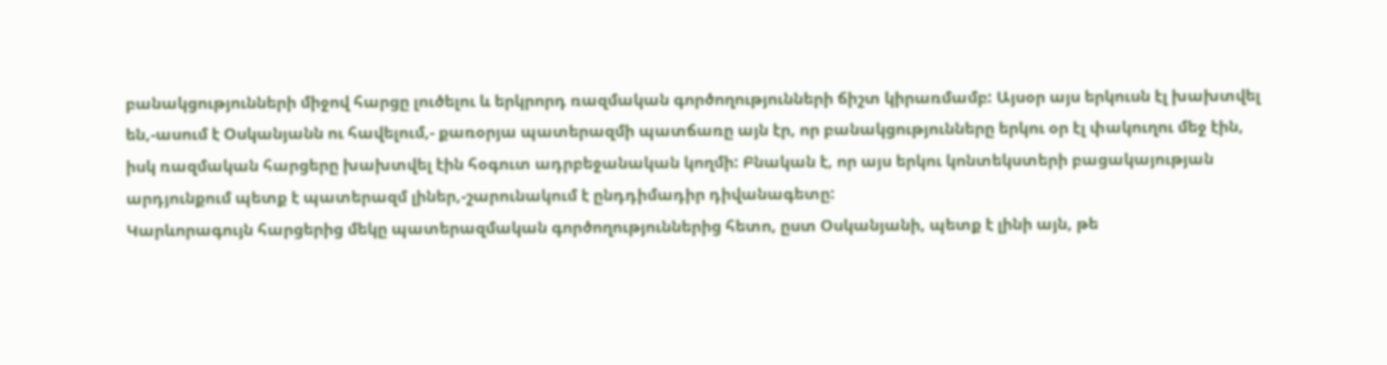բանակցությունների միջով հարցը լուծելու և երկրորդ ռազմական գործողությունների ճիշտ կիրառմամբ: Այսօր այս երկուսն էլ խախտվել են,-ասում է Օսկանյանն ու հավելում,- քառօրյա պատերազմի պատճառը այն էր, որ բանակցությունները երկու օր էլ փակուղու մեջ էին, իսկ ռազմական հարցերը խախտվել էին հօգուտ ադրբեջանական կողմի: Բնական է, որ այս երկու կոնտեկստերի բացակայության արդյունքում պետք է պատերազմ լիներ,-շարունակում է ընդդիմադիր դիվանագետը:
Կարևորագույն հարցերից մեկը պատերազմական գործողություններից հետո, ըստ Օսկանյանի, պետք է լինի այն, թե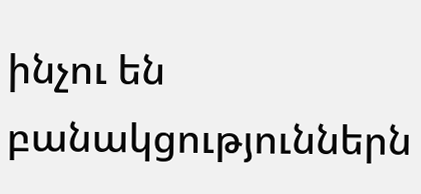ինչու են բանակցություններն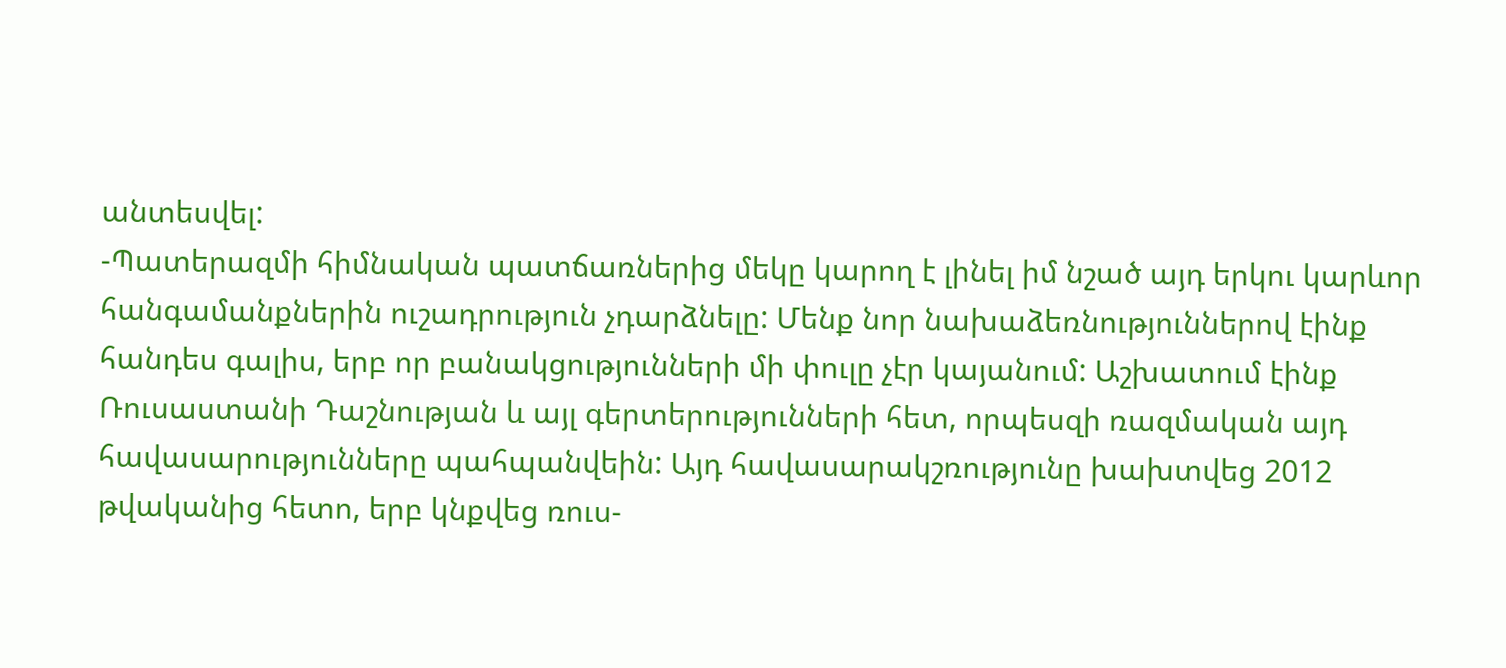անտեսվել:
-Պատերազմի հիմնական պատճառներից մեկը կարող է լինել իմ նշած այդ երկու կարևոր հանգամանքներին ուշադրություն չդարձնելը: Մենք նոր նախաձեռնություններով էինք հանդես գալիս, երբ որ բանակցությունների մի փուլը չէր կայանում: Աշխատում էինք Ռուսաստանի Դաշնության և այլ գերտերությունների հետ, որպեսզի ռազմական այդ հավասարությունները պահպանվեին: Այդ հավասարակշռությունը խախտվեց 2012 թվականից հետո, երբ կնքվեց ռուս-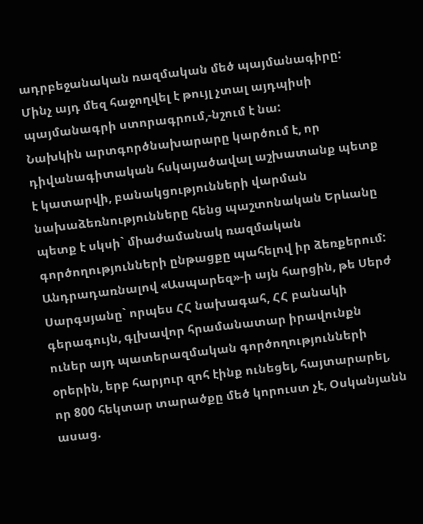ադրբեջանական ռազմական մեծ պայմանագիրը: Մինչ այդ մեզ հաջողվել է թույլ չտալ այդպիսի պայմանագրի ստորագրում,-նշում է նա:
Նախկին արտգործնախարարը կարծում է, որ դիվանագիտական հսկայածավալ աշխատանք պետք է կատարվի, բանակցությունների վարման նախաձեռնությունները հենց պաշտոնական Երևանը պետք է սկսի` միաժամանակ ռազմական գործողությունների ընթացքը պահելով իր ձեռքերում:
Անդրադառնալով «Ասպարեզ»-ի այն հարցին, թե Սերժ Սարգսյանը` որպես ՀՀ նախագահ, ՀՀ բանակի գերագույն, գլխավոր հրամանատար իրավունքն ուներ այդ պատերազմական գործողությունների օրերին, երբ հարյուր զոհ էինք ունեցել, հայտարարել, որ 800 հեկտար տարածքը մեծ կորուստ չէ, Օսկանյանն ասաց.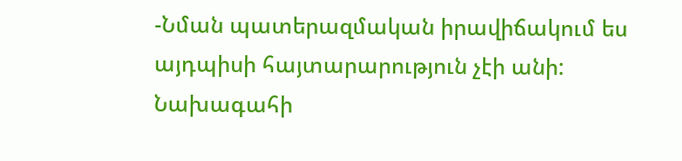-Նման պատերազմական իրավիճակում ես այդպիսի հայտարարություն չէի անի: Նախագահի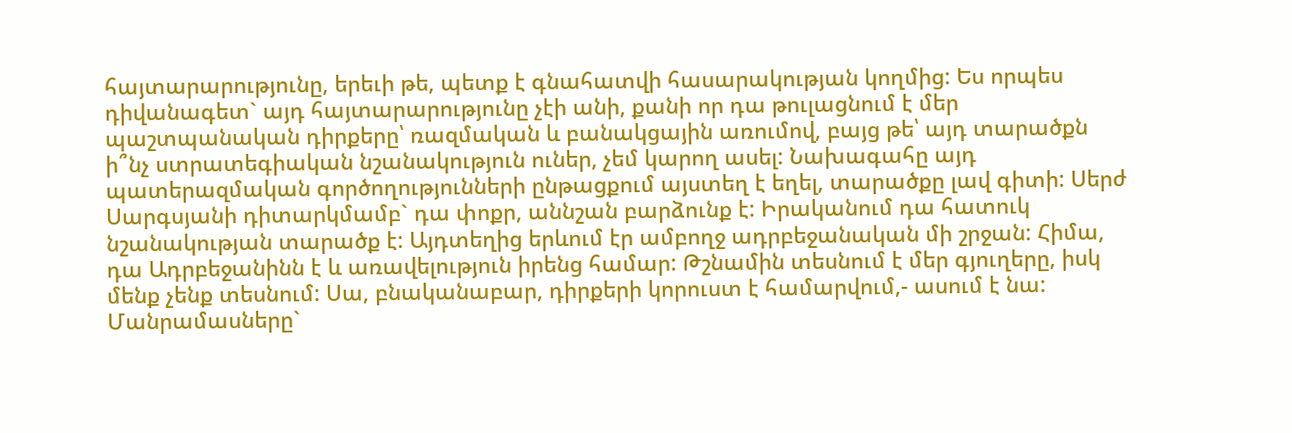հայտարարությունը, երեւի թե, պետք է գնահատվի հասարակության կողմից: Ես որպես դիվանագետ` այդ հայտարարությունը չէի անի, քանի որ դա թուլացնում է մեր պաշտպանական դիրքերը՝ ռազմական և բանակցային առումով, բայց թե՝ այդ տարածքն ի՞նչ ստրատեգիական նշանակություն ուներ, չեմ կարող ասել: Նախագահը այդ պատերազմական գործողությունների ընթացքում այստեղ է եղել, տարածքը լավ գիտի: Սերժ Սարգսյանի դիտարկմամբ` դա փոքր, աննշան բարձունք է: Իրականում դա հատուկ նշանակության տարածք է: Այդտեղից երևում էր ամբողջ ադրբեջանական մի շրջան: Հիմա, դա Ադրբեջանինն է և առավելություն իրենց համար: Թշնամին տեսնում է մեր գյուղերը, իսկ մենք չենք տեսնում: Սա, բնականաբար, դիրքերի կորուստ է համարվում,- ասում է նա:
Մանրամասները`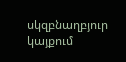սկզբնաղբյուր կայքում